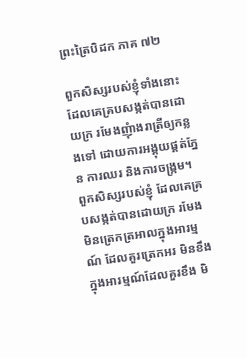ព្រះត្រៃបិដក ភាគ ៧២

ពួកសិស្សរបស់ខ្ញុំទាំងនោះ ដែលគេគ្របសង្កត់បានដោយក្រ រមែងញុំាងរាត្រីឲ្យកន្លងទៅ ដោយការអង្គុយផ្គត់ភ្នែន ការឈរ និងការចង្រ្កម។ ពួកសិស្សរបស់ខ្ញុំ ដែលគេគ្របសង្កត់បានដោយក្រ រមែងមិនត្រេកត្រអាលក្នុងអារម្មណ៍ ដែលគួរត្រេកអរ មិនខឹងក្នុងអារម្មណ៍ដែលគួរខឹង មិ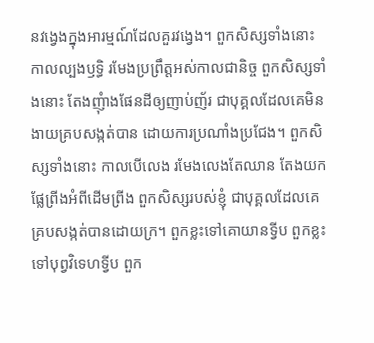នវង្វេងក្នុងអារម្មណ៍ដែលគួរវង្វេង។ ពួកសិស្សទាំងនោះ កាលល្បងឫទ្ធិ រមែងប្រព្រឹត្តអស់កាលជានិច្ច ពួកសិស្សទាំងនោះ តែងញុំាងផែនដីឲ្យញាប់ញ័រ ជាបុគ្គលដែលគេមិនងាយគ្របសង្កត់បាន ដោយការប្រណាំងប្រជែង។ ពួកសិស្សទាំងនោះ កាលបើលេង រមែងលេងតែឈាន តែងយកផ្លែព្រីងអំពីដើមព្រីង ពួកសិស្សរបស់ខ្ញុំ ជាបុគ្គលដែលគេគ្របសង្កត់បានដោយក្រ។ ពួកខ្លះទៅគោយានទ្វីប ពួកខ្លះទៅបុព្វវិទេហទ្វីប ពួក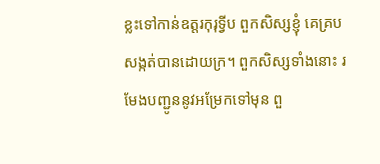ខ្លះទៅកាន់ឧត្តរកុរុទ្វីប ពួកសិស្សខ្ញុំ គេគ្របសង្កត់បានដោយក្រ។ ពួកសិស្សទាំងនោះ រមែងបញ្ជូននូវអម្រែកទៅមុន ពួ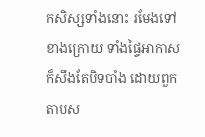កសិស្សទាំងនោះ រមែងទៅខាងក្រោយ ទាំងផ្ទៃអាកាសក៏សឹងតែបិទបាំង ដោយពួកតាបស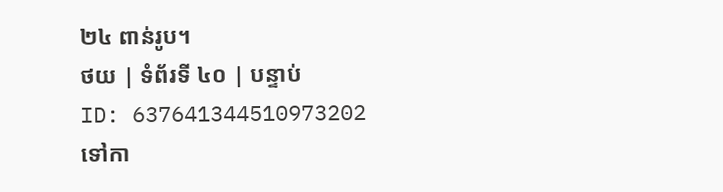២៤ ពាន់រូប។
ថយ | ទំព័រទី ៤០ | បន្ទាប់
ID: 637641344510973202
ទៅកា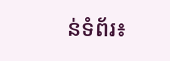ន់ទំព័រ៖